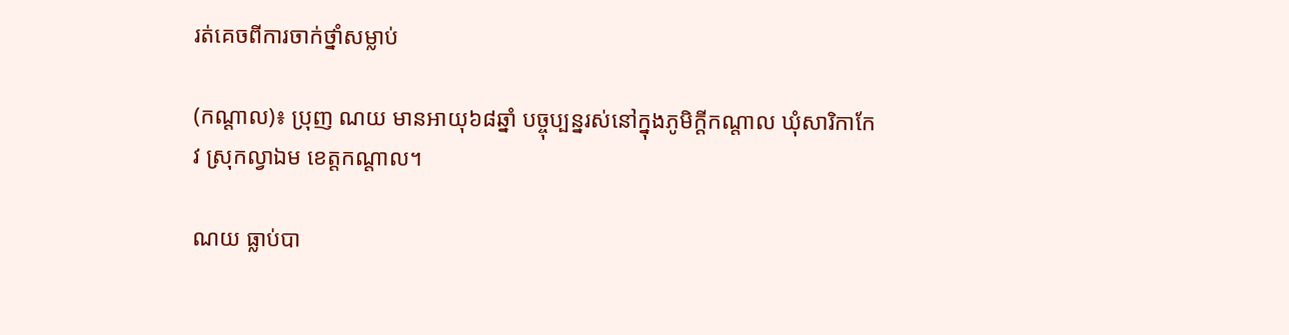រត់គេចពីការចាក់ថ្នាំសម្លាប់

(កណ្ដាល)៖ ប្រុញ ណយ មានអាយុ៦៨ឆ្នាំ បច្ចុប្បន្នរស់នៅក្នុងភូមិក្តីកណ្តាល ឃុំសារិកាកែវ ស្រុកល្វាឯម ខេត្តកណ្តាល។

ណយ ធ្លាប់បា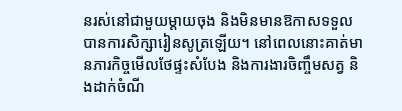នរស់នៅជាមួយម្តាយចុង និងមិនមានឱកាសទទួលបានការសិក្សារៀនសូត្រឡើយ។ នៅពេលនោះគាត់មានភារកិច្ចមើលថែផ្ទះសំបែង និងការងារចិញ្ចឹមសត្វ និងដាក់ចំណី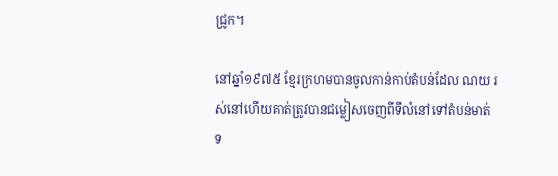ជ្រូក។

នៅឆ្នាំ១៩៧៥ ខ្មែរក្រហមបានចូលកាន់កាប់តំបន់ដែល ណយ រស់នៅហើយគាត់ត្រូវបានជម្លៀសចេញពីទីលំនៅទៅតំបន់មាត់ទ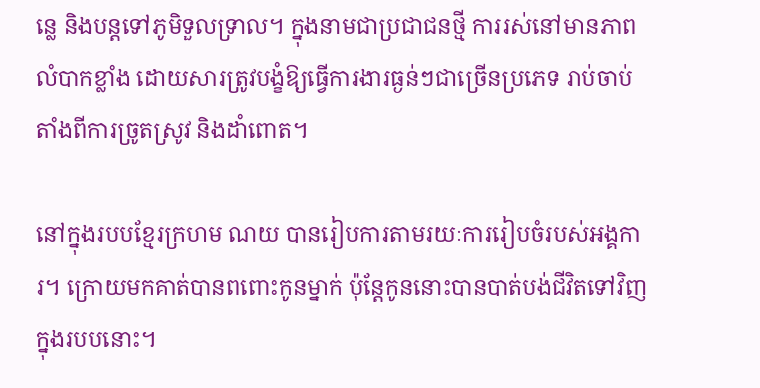ន្លេ និងបន្តទៅភូមិទួលទ្រាល។ ក្នុងនាមជាប្រជាជនថ្មី ការរស់នៅមានភាពលំបាកខ្លាំង ដោយសារត្រូវបង្ខំឱ្យធ្វើការងារធ្ងន់ៗជាច្រើនប្រភេទ រាប់ចាប់តាំងពីការច្រូតស្រូវ និងដាំពោត។

នៅក្នុងរបបខ្មែរក្រហម ណយ បានរៀបការតាមរយៈការរៀបចំរបស់អង្គការ។ ក្រោយមកគាត់បានពពោះកូនម្នាក់ ប៉ុន្តែកូននោះបានបាត់បង់ជីវិតទៅវិញក្នុងរបបនោះ។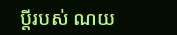ប្ដីរបស់ ណយ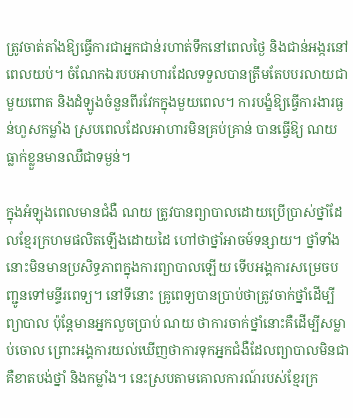ត្រូវចាត់តាំងឱ្យធ្វើការជាអ្នកជាន់រហាត់ទឹកនៅពេលថ្ងៃ និងជាន់អង្ករនៅពេលយប់។ ចំណែកឯរបបអាហារដែលទទួលបានត្រឹមតែបបរលាយជាមួយពោត និងដំឡូងចំនួនពីរវែកក្នុងមួយពេល។ ការបង្ខំឱ្យធ្វើការងារធ្ងន់ហួសកម្លាំង ស្របពេលដែលអាហារមិនគ្រប់គ្រាន់ បានធ្វើឱ្យ ណយ ធ្លាក់ខ្លួនមានឈឺជាទម្ងន់។

ក្នុងអំឡុងពេលមានជំងឺ ណយ ត្រូវបានព្យាបាលដោយប្រើប្រាស់ថ្នាំដែលខ្មែរក្រហមផលិតឡើងដោយដៃ ហៅថាថ្នាំអាចម៍ទន្សាយ។ ថ្នាំទាំងនោះមិនមានប្រសិទ្ធភាពក្នុងការព្យាបាលឡើយ ទើបអង្គការសម្រេចបញ្ជូនទៅមន្ទីរពេទ្យ។ នៅទីនោះ គ្រូពេទ្យបានប្រាប់ថាត្រូវចាក់ថ្នាំដើម្បីព្យាបាល ប៉ុន្តែមានអ្នកលួចប្រាប់ ណយ ថាការចាក់ថ្នាំនោះគឺដើម្បីសម្លាប់ចោល ព្រោះអង្គការយល់ឃើញថាការទុកអ្នកជំងឺដែលព្យាបាលមិនជា គឺខាតបង់ថ្នាំ និងកម្លាំង។ នេះស្របតាមគោលការណ៍របស់ខ្មែរក្រ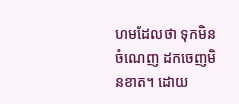ហមដែលថា ទុកមិនចំណេញ ដកចេញមិនខាត។ ដោយ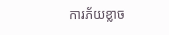ការភ័យខ្លាច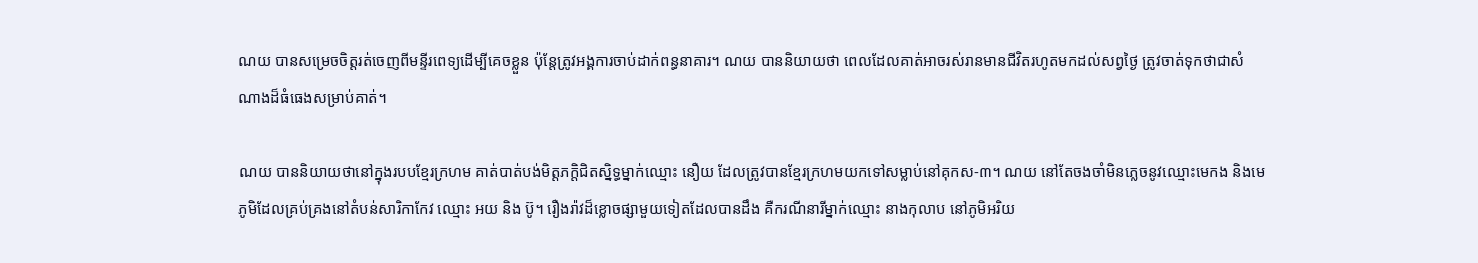ណយ បានសម្រេចចិត្តរត់ចេញពីមន្ទីរពេទ្យដើម្បីគេចខ្លួន ប៉ុន្តែត្រូវអង្គការចាប់ដាក់ពន្ធនាគារ។ ណយ បាននិយាយថា ពេលដែលគាត់អាចរស់រានមានជីវិតរហូតមកដល់សព្វថ្ងៃ ត្រូវចាត់ទុកថាជាសំណាងដ៏ធំធេងសម្រាប់គាត់។

ណយ បាននិយាយថានៅក្នុងរបបខ្មែរក្រហម គាត់បាត់បង់មិត្តភក្តិជិតស្និទ្ធម្នាក់ឈ្មោះ នឿយ ដែលត្រូវបានខ្មែរក្រហមយកទៅសម្លាប់នៅគុកស-៣។ ណយ នៅតែចងចាំមិនភ្លេចនូវឈ្មោះមេកង និងមេភូមិដែលគ្រប់គ្រងនៅតំបន់សារិកាកែវ ឈ្មោះ អយ និង ប៊ូ។ រឿងរ៉ាវដ៏ខ្លោចផ្សាមួយទៀតដែលបានដឹង គឺករណីនារីម្នាក់ឈ្មោះ នាងកុលាប នៅភូមិអរិយ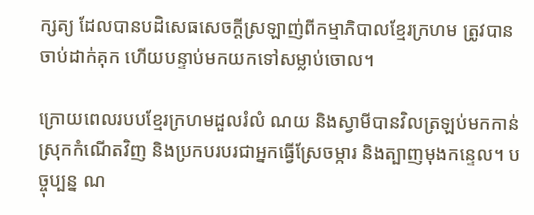ក្សត្យ ដែលបានបដិសេធសេចក្តីស្រឡាញ់ពីកម្មាភិបាលខ្មែរក្រហម ត្រូវបានចាប់ដាក់គុក ហើយបន្ទាប់មកយកទៅសម្លាប់ចោល។

ក្រោយពេលរបបខ្មែរក្រហមដួលរំលំ ណយ និងស្វាមីបានវិលត្រឡប់មកកាន់ស្រុកកំណើតវិញ និងប្រកបរបរជាអ្នកធ្វើស្រែចម្ការ និងត្បាញមុងកន្ទេល។ បច្ចុប្បន្ន ណ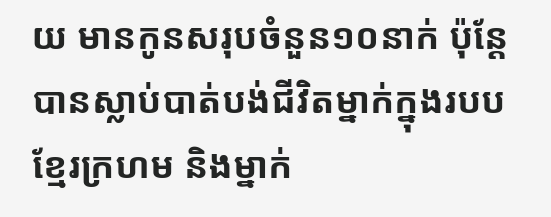យ មានកូនសរុបចំនួន១០នាក់ ប៉ុន្តែបានស្លាប់បាត់បង់ជីវិតម្នាក់ក្នុងរបបខ្មែរក្រហម និងម្នាក់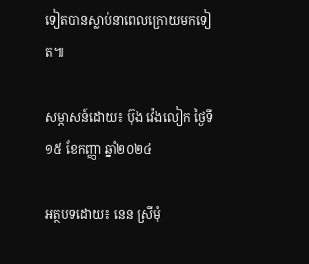ទៀតបានស្លាប់នាពេលក្រោយមកទៀត៕

សម្ភាសន៍ដោយ៖ ប៊ុង វ៉េងលៀក ថ្ងៃទី១៥ ខែកញ្ញា ឆ្នាំ២០២៤

អត្ថបទដោយ៖ នេន ស្រីមុំ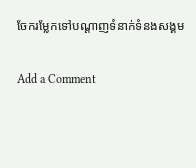ចែករម្លែកទៅបណ្តាញទំនាក់ទំនងសង្គម

Add a Comment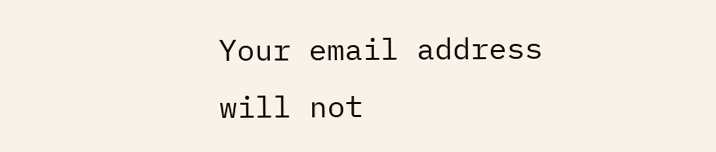Your email address will not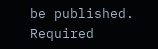be published. Required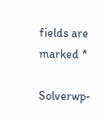fields are marked *

Solverwp-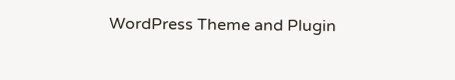WordPress Theme and Plugin